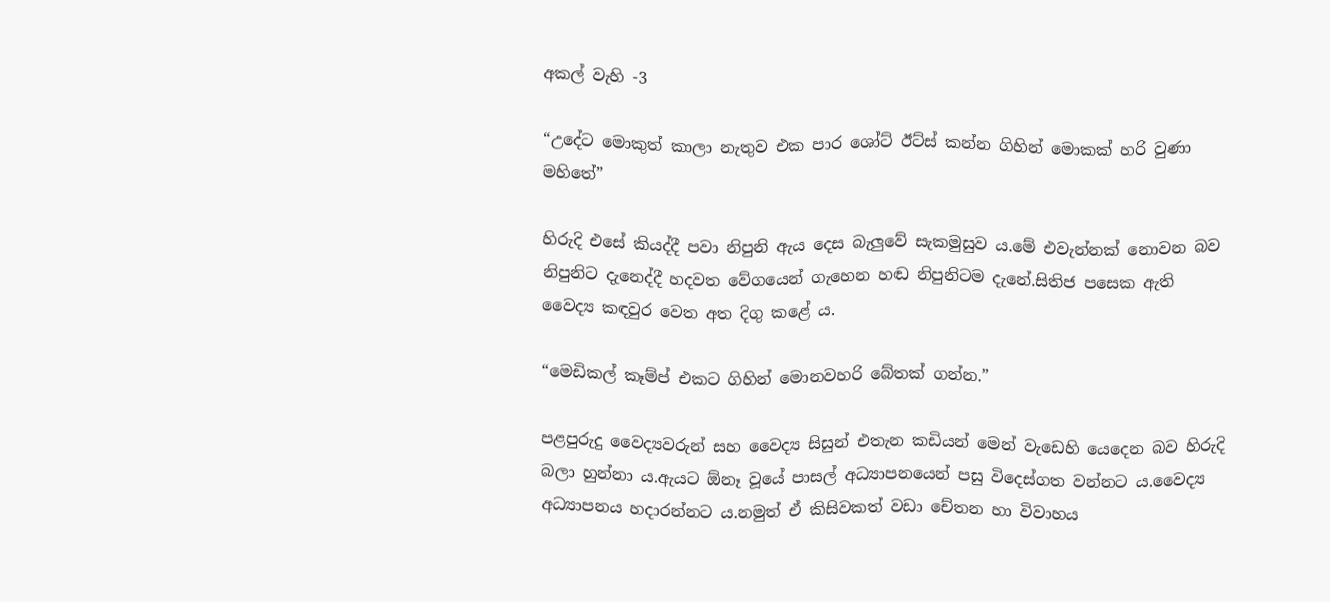අකල් වැහි -3

“උදේට මොකුත් කාලා නැතුව එක පාර ශෝට් ඊට්ස් කන්න ගිහින් මොකක් හරි වුණා මහිතේ”

හිරුදි එසේ කියද්දී පවා නිපුනි ඇය දෙස බැලුවේ සැකමුසුව ය.මේ එවැන්නක් නොවන බව නිපුනිට දැනෙද්දී හදවත වේගයෙන් ගැහෙන හඬ නිපුනිටම දැනේ.සිතිජ පසෙක ඇති වෛද්‍ය කඳවුර වෙත අත දිගු කළේ ය.

“මෙඩිකල් කෑම්ප් එකට ගිහින් මොනවහරි බේතක් ගන්න.”

පළපුරුදු වෛද්‍යවරුන් සහ වෛද්‍ය සිසුන් එතැන කඩියන් මෙන් වැඩෙහි යෙදෙන බව හිරුදි බලා හුන්නා ය.ඇයට ඕනෑ වූයේ පාසල් අධ්‍යාපනයෙන් පසු විදෙස්ගත වන්නට ය.වෛද්‍ය අධ්‍යාපනය හදාරන්නට ය.නමුත් ඒ කිසිවකත් වඩා චේතන හා විවාහය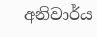අනිවාර්ය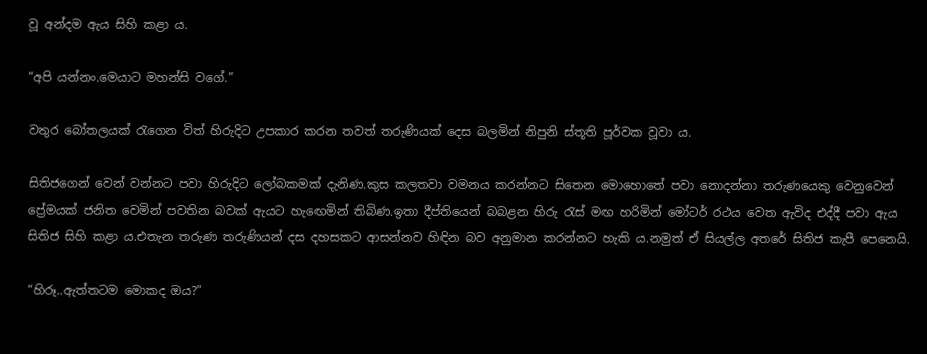වූ අන්දම ඇය සිහි කළා ය.

“අපි යන්නං.මෙයාට මහන්සි වගේ.”

වතුර බෝතලයක් රැගෙන විත් හිරුදිට උපකාර කරන තවත් තරුණියක් දෙස බලමින් නිපුනි ස්තූති පූර්වක වූවා ය.

සිතිජගෙන් වෙන් වන්නට පවා හිරුදිට ලෝබකමක් දැනිණ.කුස කලතවා වමනය කරන්නට සිතෙන මොහොතේ පවා නොදන්නා තරුණයෙකු වෙනුවෙන් ප්‍රේමයක් ජනිත වෙමින් පවතින බවක් ඇයට හැඟෙමින් තිබිණ.ඉතා දීප්තියෙන් බබළන හිරු රැස් මඟ හරිමින් මෝටර් රථය වෙත ඇවිද එද්දී පවා ඇය සිතිජ සිහි කළා ය.එතැන තරුණ තරුණියන් දස දහසකට ආසන්නව හිඳින බව අනුමාන කරන්නට හැකි ය.නමුත් ඒ සියල්ල අතරේ සිතිජ කැපී පෙනෙයි.

“හිරූ..ඇත්තටම මොකද ඔය?”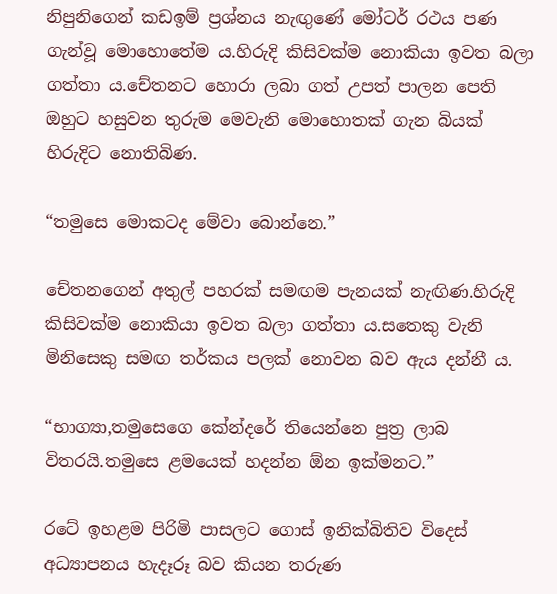නිපුනිගෙන් කඩඉම් ප්‍රශ්නය නැඟුණේ මෝටර් රථය පණ ගැන්වූ මොහොතේම ය.හිරුදි කිසිවක්ම නොකියා ඉවත බලා ගත්තා ය.චේතනට හොරා ලබා ගත් උපත් පාලන පෙති ඔහුට හසුවන තුරුම මෙවැනි මොහොතක් ගැන බියක් හිරුදිට නොතිබිණ.

“තමුසෙ මොකටද මේවා බොන්නෙ.”

චේතනගෙන් අතුල් පහරක් සමඟම පැනයක් නැඟිණ.හිරුදි කිසිවක්ම නොකියා ඉවත බලා ගත්තා ය.සතෙකු වැනි මිනිසෙකු සමඟ තර්කය පලක් නොවන බව ඇය දන්නී ය.

“භාග්‍යා,තමුසෙගෙ කේන්දරේ තියෙන්නෙ පුත්‍ර ලාබ විතරයි.තමුසෙ ළමයෙක් හදන්න ඕන ඉක්මනට.”

රටේ ඉහළම පිරිමි පාසලට ගොස් ඉනික්බිතිව විදෙස් අධ්‍යාපනය හැදෑරූ බව කියන තරුණ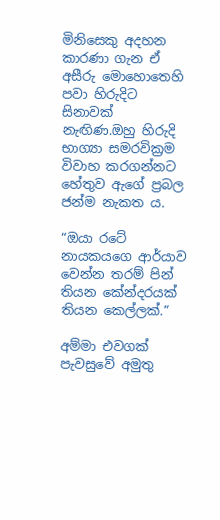මිනිසෙකු අදහන කාරණා ගැන ඒ අසීරු මොහොතෙහි පවා හිරුදිට සිනාවක් නැඟිණ.ඔහු හිරුදි භාග්‍යා සමරවික්‍රම විවාහ කරගන්නට හේතුව ඇගේ ප්‍රබල ජන්ම නැකත ය.

“ඔයා රටේ නායකයගෙ ආර්යාව වෙන්න තරම් පින් තියන කේන්දරයක් තියන කෙල්ලක්.”

අම්මා එවගක් පැවසුවේ අමුතු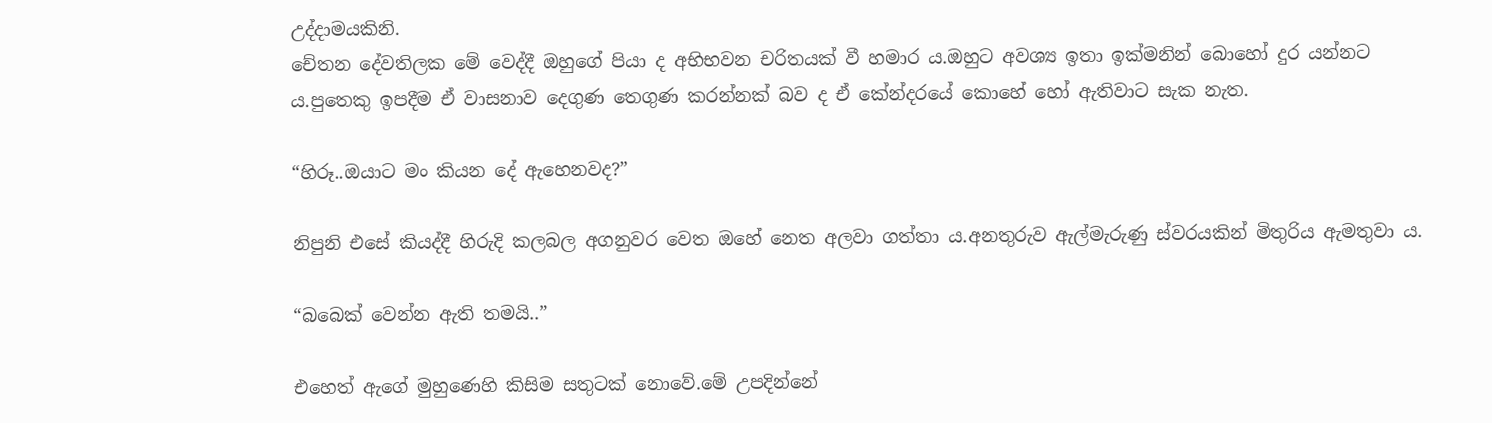උද්දාමයකිනි.
චේතන දේවතිලක මේ වෙද්දී ඔහුගේ පියා ද අභිභවන චරිතයක් වී හමාර ය.ඔහුට අවශ්‍ය ඉතා ඉක්මනින් බොහෝ දුර යන්නට ය.පුතෙකු ඉපදීම ඒ වාසනාව දෙගුණ තෙගුණ කරන්නක් බව ද ඒ කේන්දරයේ කොහේ හෝ ඇතිවාට සැක නැත.

“හිරූ..ඔයාට මං කියන දේ ඇහෙනවද?”

නිපුනි එසේ කියද්දී හිරුදි කලබල අගනුවර වෙත ඔහේ නෙත අලවා ගත්තා ය.අනතුරුව ඇල්මැරුණු ස්වරයකින් මිතුරිය ඇමතුවා ය.

“බබෙක් වෙන්න ඇති තමයි..”

එහෙත් ඇගේ මුහුණෙහි කිසිම සතුටක් නොවේ.මේ උපදින්නේ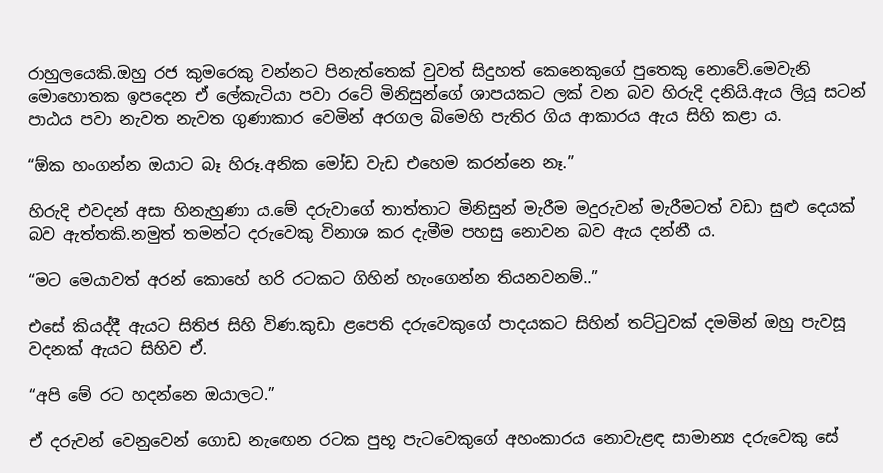රාහුලයෙකි.ඔහු රජ කුමරෙකු වන්නට පිනැත්තෙක් වුවත් සිදුහත් කෙනෙකුගේ පුතෙකු නොවේ.මෙවැනි මොහොතක ඉපදෙන ඒ ලේකැටියා පවා රටේ මිනිසුන්ගේ ශාපයකට ලක් වන බව හිරුදි දනියි.ඇය ලියූ සටන් පාඨය පවා නැවත නැවත ගුණාකාර වෙමින් අරගල බිමෙහි පැතිර ගිය ආකාරය ඇය සිහි කළා ය.

“ඕක හංගන්න ඔයාට බෑ හිරූ.අනික මෝඩ වැඩ එහෙම කරන්නෙ නෑ.”

හිරුදි එවදන් අසා හිනැහුණා ය.මේ දරුවාගේ තාත්තාට මිනිසුන් මැරීම මදුරුවන් මැරීමටත් වඩා සුළු දෙයක් බව ඇත්තකි.නමුත් තමන්ට දරුවෙකු විනාශ කර දැමීම පහසු නොවන බව ඇය දන්නී ය.

“මට මෙයාවත් අරන් කොහේ හරි රටකට ගිහින් හැංගෙන්න තියනවනම්..”

එසේ කියද්දී ඇයට සිතිජ සිහි විණ.කුඩා ළපෙති දරුවෙකුගේ පාදයකට සිහින් තට්ටුවක් දමමින් ඔහු පැවසූ වදනක් ඇයට සිහිව ඒ.

“අපි මේ රට හදන්නෙ ඔයාලට.”

ඒ දරුවන් වෙනුවෙන් ගොඩ නැඟෙන රටක පුභූ පැටවෙකුගේ අහංකාරය නොවැළඳ සාමාන්‍ය දරුවෙකු සේ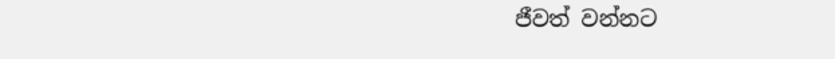ජීවත් වන්නට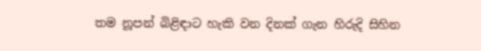තම නූපන් බිළිඳාට හැකි වන දිනක් ගැන හිරුදි සිහින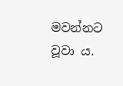මවන්නට වූවා ය.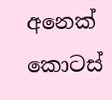අනෙක් කොටස්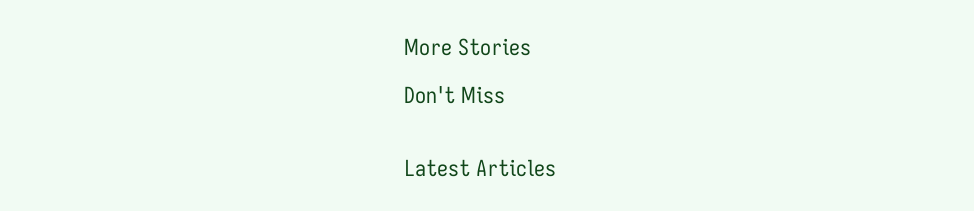More Stories

Don't Miss


Latest Articles